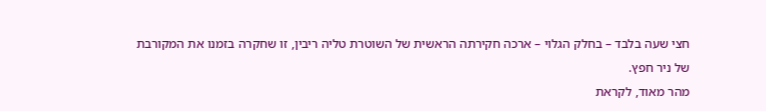חצי שעה בלבד – בחלק הגלוי – ארכה חקירתה הראשית של השוטרת טליה ריבין, זו שחקרה בזמנו את המקורבת של ניר חפץ.
מהר מאוד, לקראת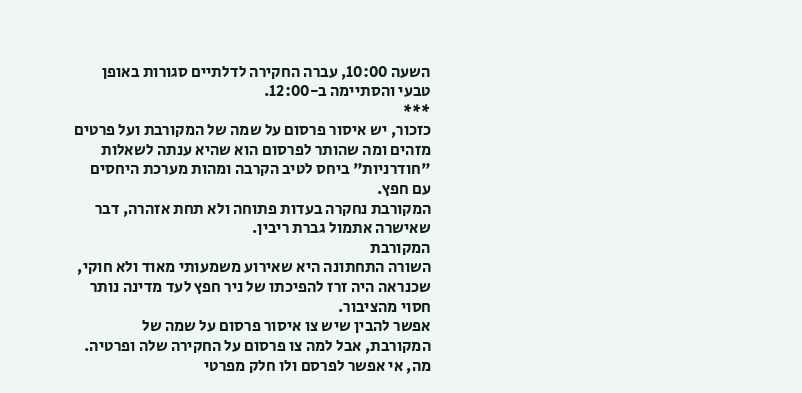השעה 10:00, עברה החקירה לדלתיים סגורות באופן טבעי והסתיימה ב-12:00.
***
כזכור, יש איסור פרסום על שמה של המקורבת ועל פרטים מזהים ומה שהותר לפרסום הוא שהיא ענתה לשאלות "חודרניות" ביחס לטיב הקרבה ומהות מערכת היחסים עם חפץ.
המקורבת נחקרה בעדות פתוחה ולא תחת אזהרה, דבר שאישרה אתמול גברת ריבין.
המקורבת
השורה התחתונה היא שאירוע משמעותי מאוד ולא חוקי, שכנראה היה זרז להפיכתו של ניר חפץ לעד מדינה נותר חסוי מהציבור.
אפשר להבין שיש צו איסור פרסום על שמה של המקורבת, אבל למה צו פרסום על החקירה שלה ופרטיה. מה, אי אפשר לפרסם ולו חלק מפרטי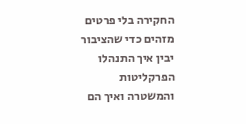החקירה בלי פרטים מזהים כדי שהציבור יבין איך התנהלו הפרקליטות והמשטרה ואיך הם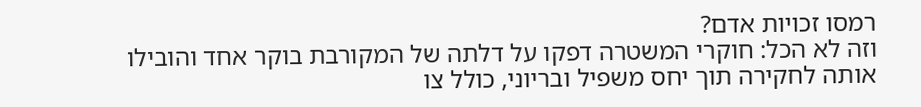רמסו זכויות אדם?
וזה לא הכל: חוקרי המשטרה דפקו על דלתה של המקורבת בוקר אחד והובילו אותה לחקירה תוך יחס משפיל ובריוני, כולל צו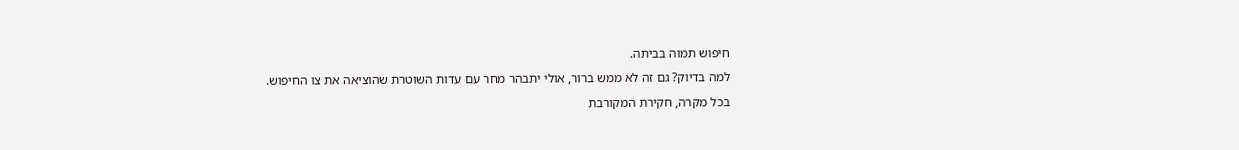חיפוש תמוה בביתה.
למה בדיוק? גם זה לא ממש ברור, אולי יתבהר מחר עם עדות השוטרת שהוציאה את צו החיפוש.
בכל מקרה, חקירת המקורבת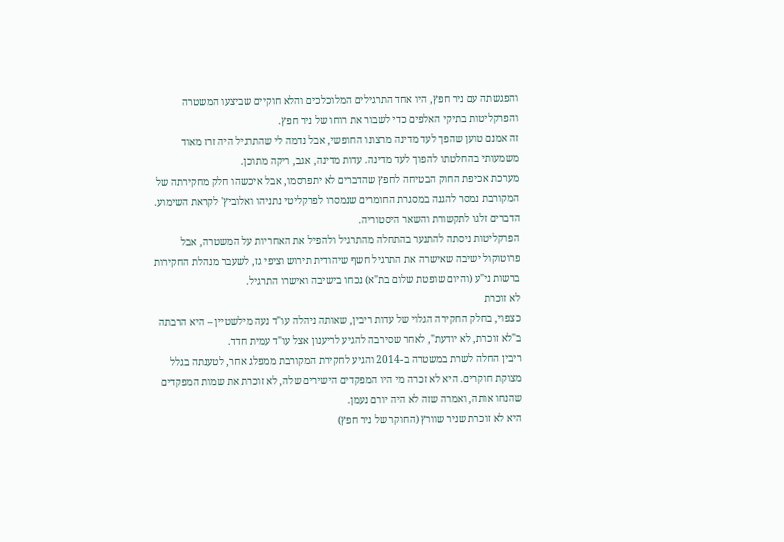והפגשתה עם ניר חפץ, היו אחד התרגילים המלוכלכים והלא חוקיים שביצעו המשטרה והפרקליטות בתיקי האלפים כדי לשבור את רוחו של ניר חפץ.
זה אמנם טוען שהפך לעד מדינה מרצונו החופשי, אבל נדמה לי שהתרגיל היה זרז מאוד משמעותי בהחלטתו להפוך לעד מדינה. עדות מדינה, אגב, ריקה מתוכן.
מערכת אכיפת החוק הבטיחה לחפץ שהדברים לא יתפרסמו, אבל איכשהו חלק מחקירתה של המקורבת נמסר להגנה במסגרת החומרים שנמסרו לפרקליטי נתניהו ואלוביץ' לקראת השימוע. הדברים זלגו לתקשורת והשאר היסטוריה.
הפרקליטות ניסתה להתנער בהתחלה מהתרגיל ולהפיל את האחריות על המשטרה, אבל פרוטוקול ישיבה שאישרה את התרגיל חשף שיהודית תירוש וציפי גז, לשעבר מנהלת החקירות ברשות ני"ע (והיום שופטת שלום בת"א) נכחו בישיבה ואישרו התרגיל.
לא זוכרת
כצפוי, בחלק החקירה הגלוי של עדות ריבין, שאותה ניהלה עו"ד נעה מילשטיין – היא הרבתה ב"לא זוכרת, לא יודעת", לאחר שסירבה להגיע לריענון אצל עו"ד עמית חדד.
ריבין החלה לשרת במשטרה ב-2014 והגיע לחקירת המקורבת ממפלג אחר, לטענתה בגלל מצוקת חוקרים. היא לא זכרה מי היו המפקדים הישירים שלה, לא זוכרת את שמות המפקדים שהנחו אותה, ואמרה שזה לא היה יורם נעמן.
היא לא זוכרת שניר שוורץ (החוקר של ניר חפץ)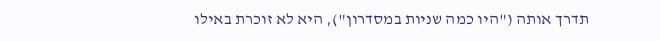תדרך אותה ("היו כמה שניות במסדרון"), היא לא זוכרת באילו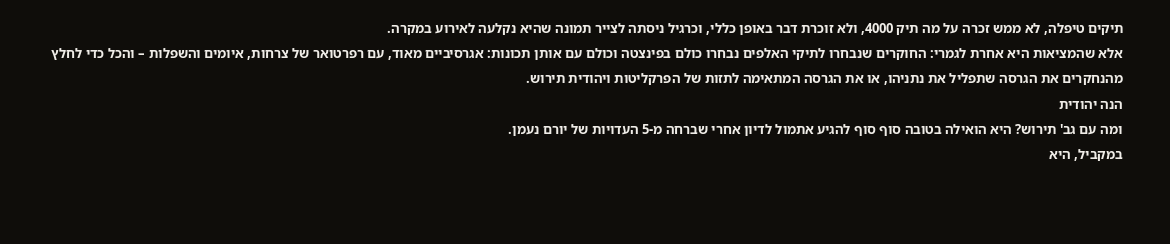תיקים טיפלה, לא ממש זכרה על מה תיק 4000, ולא זוכרת דבר באופן כללי, וכרגיל ניסתה לצייר תמונה שהיא נקלעה לאירוע במקרה.
אלא שהמציאות היא אחרת לגמרי: החוקרים שנבחרו לתיקי האלפים נבחרו כולם בפינצטה וכולם עם אותן תכונות: אגרסיביים מאוד, עם רפרטואר של צרחות, איומים והשפלות – והכל כדי לחלץ מהנחקרים את הגרסה שתפליל את נתניהו, או את הגרסה המתאימה לתזות של הפרקליטות ויהודית תירוש.
הנה יהודית
ומה עם גב' תירוש? היא הואילה בטובה סוף סוף להגיע אתמול לדיון אחרי שברחה מ-5 העדויות של יורם נעמן.
במקביל, היא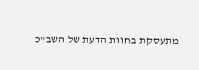מתעסקת בחוות הדעת של השב"כ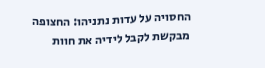החסויה על עדות נתניהו: החצופה מבקשת לקבל לידיה את חוות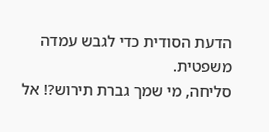הדעת הסודית כדי לגבש עמדה משפטית.
סליחה, מי שמך גברת תירוש?! אל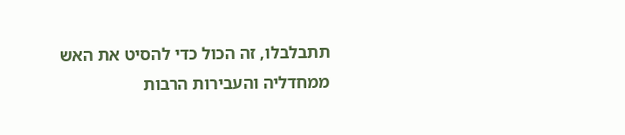תתבלבלו, זה הכול כדי להסיט את האש ממחדליה והעבירות הרבות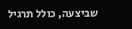שביצעה, כולל תרגיל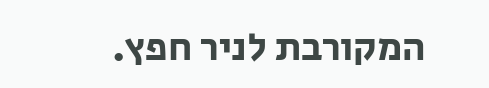המקורבת לניר חפץ.